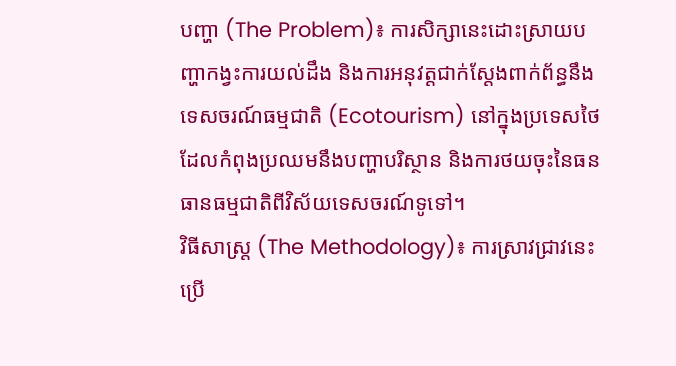បញ្ហា (The Problem)៖ ការសិក្សានេះដោះស្រាយបញ្ហាកង្វះការយល់ដឹង និងការអនុវត្តជាក់ស្តែងពាក់ព័ន្ធនឹងទេសចរណ៍ធម្មជាតិ (Ecotourism) នៅក្នុងប្រទេសថៃ ដែលកំពុងប្រឈមនឹងបញ្ហាបរិស្ថាន និងការថយចុះនៃធនធានធម្មជាតិពីវិស័យទេសចរណ៍ទូទៅ។
វិធីសាស្ត្រ (The Methodology)៖ ការស្រាវជ្រាវនេះប្រើ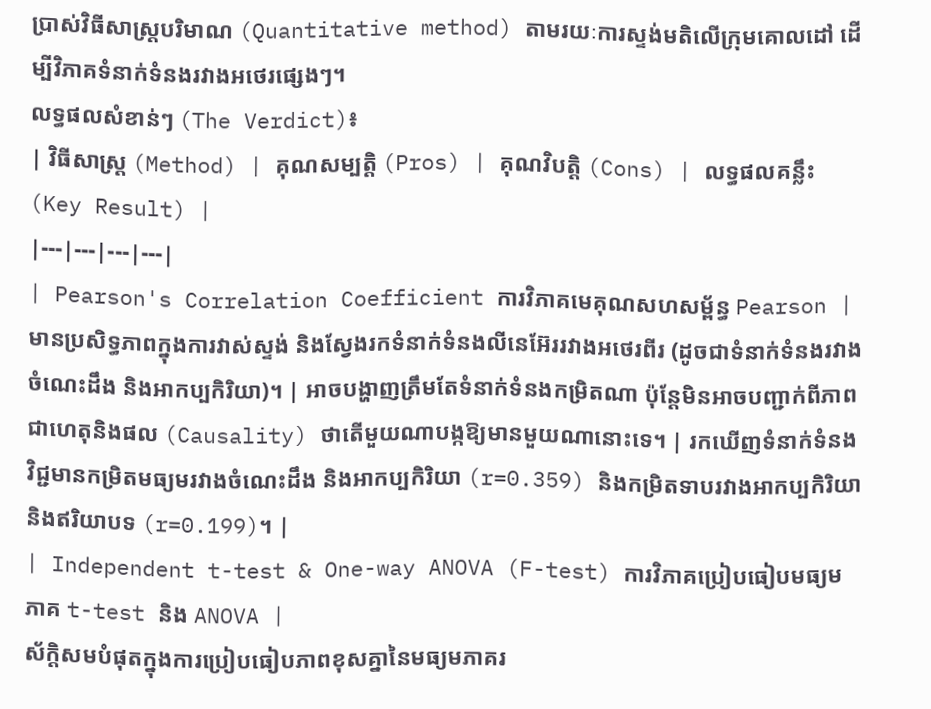ប្រាស់វិធីសាស្ត្របរិមាណ (Quantitative method) តាមរយៈការស្ទង់មតិលើក្រុមគោលដៅ ដើម្បីវិភាគទំនាក់ទំនងរវាងអថេរផ្សេងៗ។
លទ្ធផលសំខាន់ៗ (The Verdict)៖
| វិធីសាស្ត្រ (Method) | គុណសម្បត្តិ (Pros) | គុណវិបត្តិ (Cons) | លទ្ធផលគន្លឹះ (Key Result) |
|---|---|---|---|
| Pearson's Correlation Coefficient ការវិភាគមេគុណសហសម្ព័ន្ធ Pearson |
មានប្រសិទ្ធភាពក្នុងការវាស់ស្ទង់ និងស្វែងរកទំនាក់ទំនងលីនេអ៊ែររវាងអថេរពីរ (ដូចជាទំនាក់ទំនងរវាងចំណេះដឹង និងអាកប្បកិរិយា)។ | អាចបង្ហាញត្រឹមតែទំនាក់ទំនងកម្រិតណា ប៉ុន្តែមិនអាចបញ្ជាក់ពីភាពជាហេតុនិងផល (Causality) ថាតើមួយណាបង្កឱ្យមានមួយណានោះទេ។ | រកឃើញទំនាក់ទំនងវិជ្ជមានកម្រិតមធ្យមរវាងចំណេះដឹង និងអាកប្បកិរិយា (r=0.359) និងកម្រិតទាបរវាងអាកប្បកិរិយា និងឥរិយាបទ (r=0.199)។ |
| Independent t-test & One-way ANOVA (F-test) ការវិភាគប្រៀបធៀបមធ្យមភាគ t-test និង ANOVA |
ស័ក្តិសមបំផុតក្នុងការប្រៀបធៀបភាពខុសគ្នានៃមធ្យមភាគរ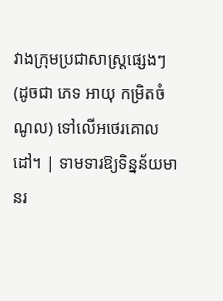វាងក្រុមប្រជាសាស្ត្រផ្សេងៗ (ដូចជា ភេទ អាយុ កម្រិតចំណូល) ទៅលើអថេរគោលដៅ។ | ទាមទារឱ្យទិន្នន័យមានរ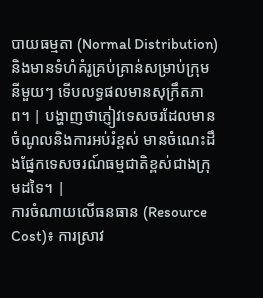បាយធម្មតា (Normal Distribution) និងមានទំហំគំរូគ្រប់គ្រាន់សម្រាប់ក្រុមនីមួយៗ ទើបលទ្ធផលមានសុក្រឹតភាព។ | បង្ហាញថាភ្ញៀវទេសចរដែលមានចំណូលនិងការអប់រំខ្ពស់ មានចំណេះដឹងផ្នែកទេសចរណ៍ធម្មជាតិខ្ពស់ជាងក្រុមដទៃ។ |
ការចំណាយលើធនធាន (Resource Cost)៖ ការស្រាវ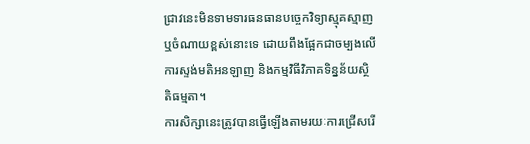ជ្រាវនេះមិនទាមទារធនធានបច្ចេកវិទ្យាស្មុគស្មាញ ឬចំណាយខ្ពស់នោះទេ ដោយពឹងផ្អែកជាចម្បងលើការស្ទង់មតិអនឡាញ និងកម្មវិធីវិភាគទិន្នន័យស្ថិតិធម្មតា។
ការសិក្សានេះត្រូវបានធ្វើឡើងតាមរយៈការជ្រើសរើ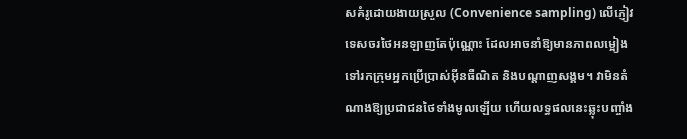សគំរូដោយងាយស្រួល (Convenience sampling) លើភ្ញៀវទេសចរថៃអនឡាញតែប៉ុណ្ណោះ ដែលអាចនាំឱ្យមានភាពលម្អៀងទៅរកក្រុមអ្នកប្រើប្រាស់អ៊ីនធឺណិត និងបណ្តាញសង្គម។ វាមិនតំណាងឱ្យប្រជាជនថៃទាំងមូលឡើយ ហើយលទ្ធផលនេះឆ្លុះបញ្ចាំង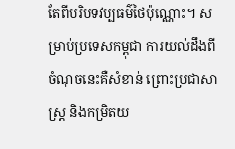តែពីបរិបទវប្បធម៌ថៃប៉ុណ្ណោះ។ សម្រាប់ប្រទេសកម្ពុជា ការយល់ដឹងពីចំណុចនេះគឺសំខាន់ ព្រោះប្រជាសាស្ត្រ និងកម្រិតយ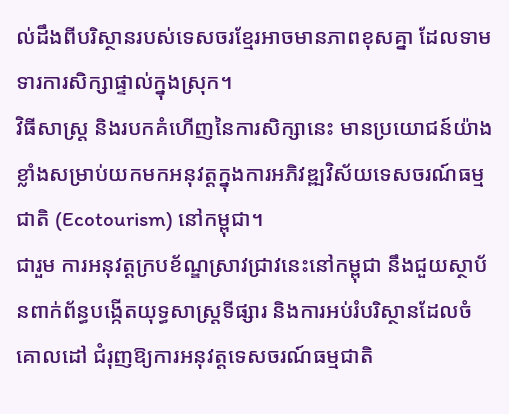ល់ដឹងពីបរិស្ថានរបស់ទេសចរខ្មែរអាចមានភាពខុសគ្នា ដែលទាមទារការសិក្សាផ្ទាល់ក្នុងស្រុក។
វិធីសាស្ត្រ និងរបកគំហើញនៃការសិក្សានេះ មានប្រយោជន៍យ៉ាងខ្លាំងសម្រាប់យកមកអនុវត្តក្នុងការអភិវឌ្ឍវិស័យទេសចរណ៍ធម្មជាតិ (Ecotourism) នៅកម្ពុជា។
ជារួម ការអនុវត្តក្របខ័ណ្ឌស្រាវជ្រាវនេះនៅកម្ពុជា នឹងជួយស្ថាប័នពាក់ព័ន្ធបង្កើតយុទ្ធសាស្ត្រទីផ្សារ និងការអប់រំបរិស្ថានដែលចំគោលដៅ ជំរុញឱ្យការអនុវត្តទេសចរណ៍ធម្មជាតិ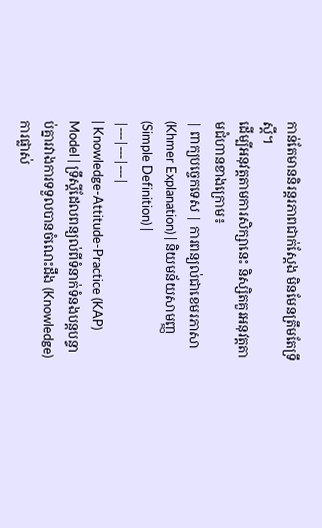កាន់តែមាននិរន្តរភាពជាក់ស្តែង មិនមែនត្រឹមតែទ្រឹស្តី។
ដើម្បីអនុវត្តតាមការសិក្សានេះ និស្សិតគួរអនុវត្តតាមជំហានខាងក្រោម៖
| ពាក្យបច្ចេកទេស | ការពន្យល់ជាខេមរភាសា (Khmer Explanation) | និយមន័យសាមញ្ញ (Simple Definition) |
|---|---|---|
| Knowledge-Attitude-Practice (KAP) Model | ទ្រឹស្ដីដែលពន្យល់ពីទំនាក់ទំនងបន្តបន្ទាប់គ្នារវាងការទទួលបានចំណេះដឹង (Knowledge) ការផ្លាស់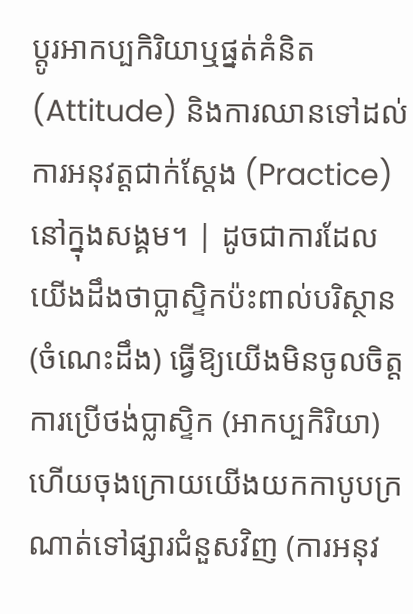ប្តូរអាកប្បកិរិយាឬផ្នត់គំនិត (Attitude) និងការឈានទៅដល់ការអនុវត្តជាក់ស្តែង (Practice) នៅក្នុងសង្គម។ | ដូចជាការដែលយើងដឹងថាប្លាស្ទិកប៉ះពាល់បរិស្ថាន (ចំណេះដឹង) ធ្វើឱ្យយើងមិនចូលចិត្តការប្រើថង់ប្លាស្ទិក (អាកប្បកិរិយា) ហើយចុងក្រោយយើងយកកាបូបក្រណាត់ទៅផ្សារជំនួសវិញ (ការអនុវ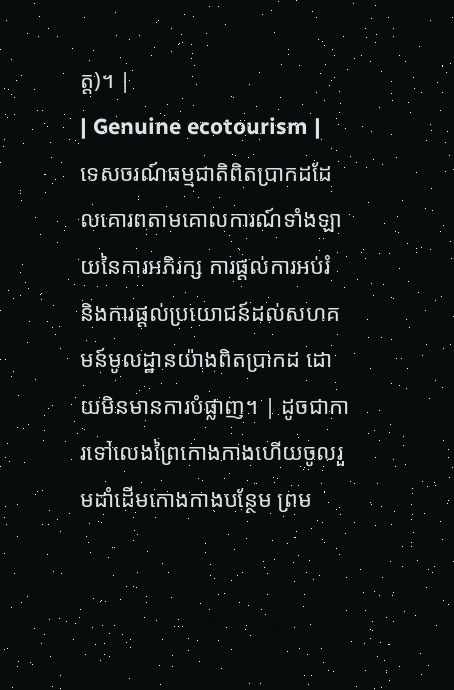ត្ត)។ |
| Genuine ecotourism | ទេសចរណ៍ធម្មជាតិពិតប្រាកដដែលគោរពតាមគោលការណ៍ទាំងឡាយនៃការអភិរក្ស ការផ្តល់ការអប់រំ និងការផ្តល់ប្រយោជន៍ដល់សហគមន៍មូលដ្ឋានយ៉ាងពិតប្រាកដ ដោយមិនមានការបំផ្លាញ។ | ដូចជាការទៅលេងព្រៃកោងកាងហើយចូលរួមដាំដើមកោងកាងបន្ថែម ព្រម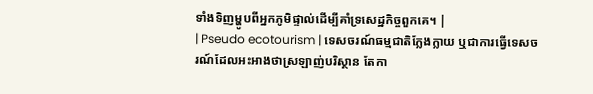ទាំងទិញម្ហូបពីអ្នកភូមិផ្ទាល់ដើម្បីគាំទ្រសេដ្ឋកិច្ចពួកគេ។ |
| Pseudo ecotourism | ទេសចរណ៍ធម្មជាតិក្លែងក្លាយ ឬជាការធ្វើទេសចរណ៍ដែលអះអាងថាស្រឡាញ់បរិស្ថាន តែកា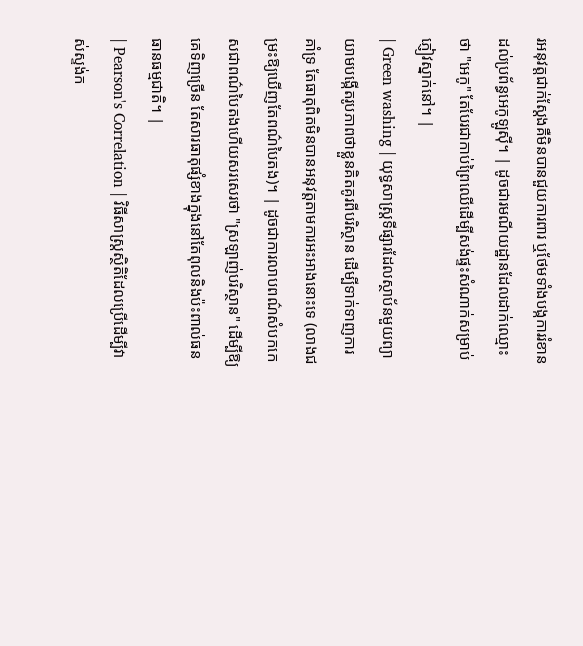រអនុវត្តជាក់ស្តែងគឺមិនបានជួយការពារ ឬថែមទាំងបង្កការរំខានដល់ប្រព័ន្ធអេកូឡូស៊ី។ | ដូចជារមណីយដ្ឋានដែលដាក់ឈ្មោះថា "អេកូ" តែបែរជាកាប់ព្រៃឈើដើម្បីសង់ផ្ទះសំណាក់សម្រាប់ភ្ញៀវស្នាក់នៅ។ |
| Green washing | យុទ្ធសាស្ត្រទីផ្សារដែលស្ថាប័នមួយព្យាយាមបង្កើតរូបភាពថាខ្លួនគិតគូរពីបរិស្ថាន ដើម្បីទាក់ទាញការគាំទ្រ តែធាតុពិតមិនបានអនុវត្តតាមការអះអាងនោះទេ (លាងជម្រះឱ្យឃើញតែពណ៌បៃតង)។ | ដូចជាការលាបពណ៌សំបកកេសជាពណ៌បៃតងហើយសរសេរថា "ស្រឡាញ់បរិស្ថាន" ដើម្បីឱ្យគេទិញច្រើន តែសារធាតុផ្សំខាងក្នុងនៅតែពុលនិងប៉ះពាល់ធនធានធម្មជាតិ។ |
| Pearson's Correlation | វិធីសាស្ត្រស្ថិតិដែលប្រើដើម្បីវាស់ស្ទង់ក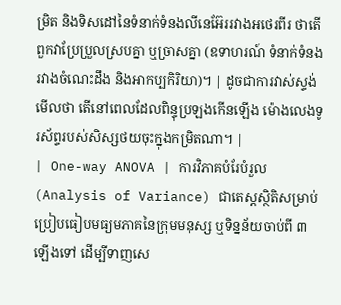ម្រិត និងទិសដៅនៃទំនាក់ទំនងលីនេអ៊ែររវាងអថេរពីរ ថាតើពួកវាប្រែប្រួលស្របគ្នា ឬច្រាសគ្នា (ឧទាហរណ៍ ទំនាក់ទំនងរវាងចំណេះដឹង និងអាកប្បកិរិយា)។ | ដូចជាការវាស់ស្ទង់មើលថា តើនៅពេលដែលពិន្ទុប្រឡងកើនឡើង ម៉ោងលេងទូរស័ព្ទរបស់សិស្សថយចុះក្នុងកម្រិតណា។ |
| One-way ANOVA | ការវិភាគបំរែបំរួល (Analysis of Variance) ជាតេស្តស្ថិតិសម្រាប់ប្រៀបធៀបមធ្យមភាគនៃក្រុមមនុស្ស ឬទិន្នន័យចាប់ពី ៣ ឡើងទៅ ដើម្បីទាញសេ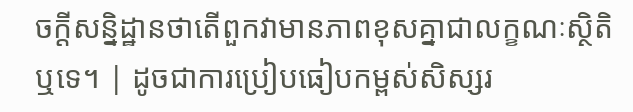ចក្តីសន្និដ្ឋានថាតើពួកវាមានភាពខុសគ្នាជាលក្ខណៈស្ថិតិឬទេ។ | ដូចជាការប្រៀបធៀបកម្ពស់សិស្សរ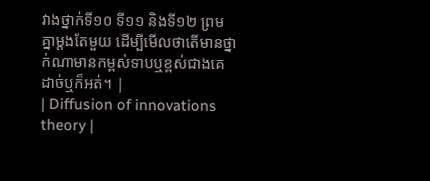វាងថ្នាក់ទី១០ ទី១១ និងទី១២ ព្រមគ្នាម្តងតែមួយ ដើម្បីមើលថាតើមានថ្នាក់ណាមានកម្ពស់ទាបឬខ្ពស់ជាងគេដាច់ឬក៏អត់។ |
| Diffusion of innovations theory |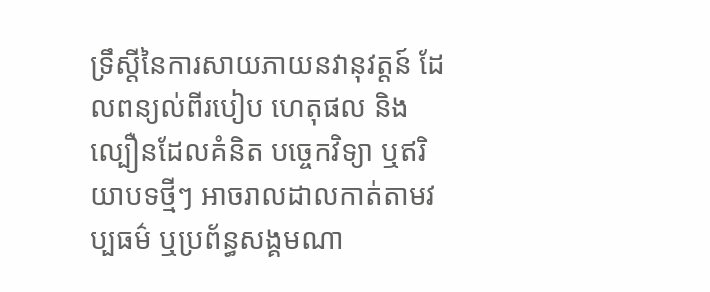ទ្រឹស្តីនៃការសាយភាយនវានុវត្តន៍ ដែលពន្យល់ពីរបៀប ហេតុផល និងល្បឿនដែលគំនិត បច្ចេកវិទ្យា ឬឥរិយាបទថ្មីៗ អាចរាលដាលកាត់តាមវប្បធម៌ ឬប្រព័ន្ធសង្គមណា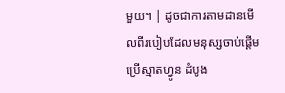មួយ។ | ដូចជាការតាមដានមើលពីរបៀបដែលមនុស្សចាប់ផ្តើមប្រើស្មាតហ្វូន ដំបូង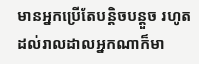មានអ្នកប្រើតែបន្តិចបន្តួច រហូតដល់រាលដាលអ្នកណាក៏មា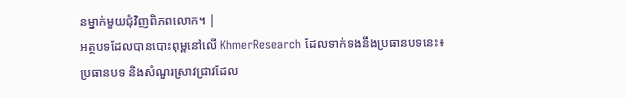នម្នាក់មួយជុំវិញពិភពលោក។ |
អត្ថបទដែលបានបោះពុម្ពនៅលើ KhmerResearch ដែលទាក់ទងនឹងប្រធានបទនេះ៖
ប្រធានបទ និងសំណួរស្រាវជ្រាវដែល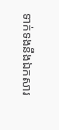ទាក់ទងនឹងឯកសារ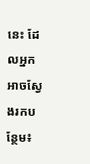នេះ ដែលអ្នកអាចស្វែងរកបន្ថែម៖